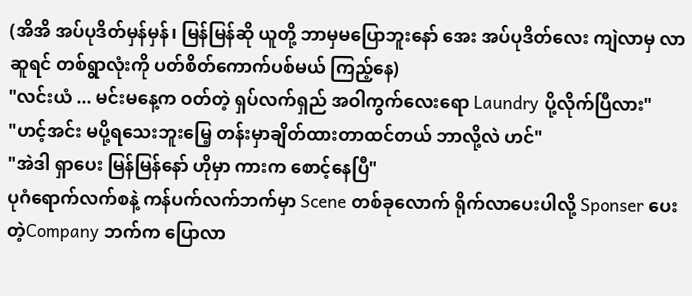(အိအိ အပ်ပုဒိတ်မှန်မှန်၊ မြန်မြန်ဆို ယူတို့ ဘာမှမပြောဘူးနော် အေး အပ်ပုဒိတ်လေး ကျဲလာမှ လာဆူရင် တစ်ရွာလုံးကို ပတ်စိတ်ကောက်ပစ်မယ် ကြည့်နေ)
"လင်းယံ ... မင်းမနေ့က ဝတ်တဲ့ ရှပ်လက်ရှည် အဝါကွက်လေးရော Laundry ပို့လိုက်ပြီလား"
"ဟင့်အင်း မပို့ရသေးဘူးမြေ့ တန်းမှာချိတ်ထားတာထင်တယ် ဘာလို့လဲ ဟင်"
"အဲဒါ ရှာပေး မြန်မြန်နော် ဟိုမှာ ကားက စောင့်နေပြီ"
ပုဂံရောက်လက်စနဲ့ ကန်ပက်လက်ဘက်မှာ Scene တစ်ခုလောက် ရိုက်လာပေးပါလို့ Sponser ပေးတဲ့Company ဘက်က ပြောလာ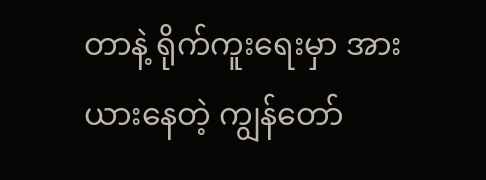တာနဲ့ ရိုက်ကူးရေးမှာ အားယားနေတဲ့ ကျွန်တော်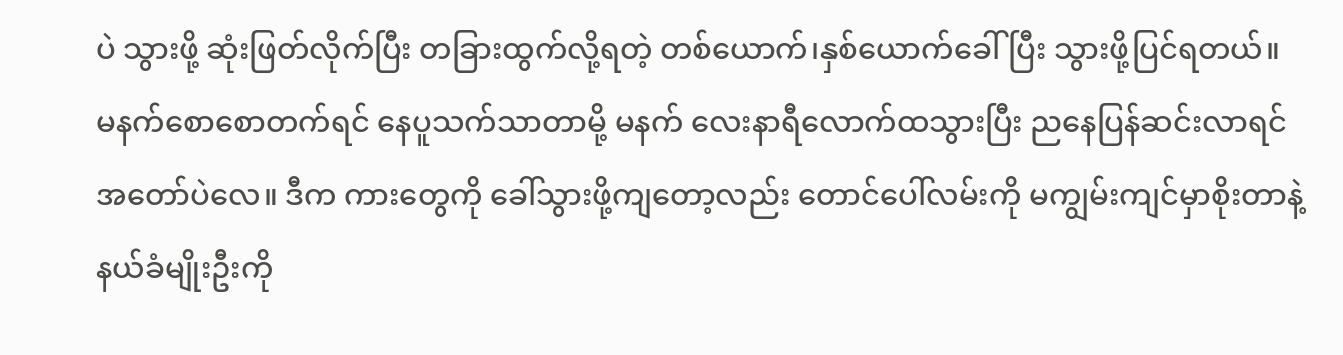ပဲ သွားဖို့ ဆုံးဖြတ်လိုက်ပြီး တခြားထွက်လို့ရတဲ့ တစ်ယောက်၊နှစ်ယောက်ခေါ်ပြီး သွားဖို့ပြင်ရတယ်။
မနက်စောစောတက်ရင် နေပူသက်သာတာမို့ မနက် လေးနာရီလောက်ထသွားပြီး ညနေပြန်ဆင်းလာရင် အတော်ပဲလေ။ ဒီက ကားတွေကို ခေါ်သွားဖို့ကျတော့လည်း တောင်ပေါ်လမ်းကို မကျွမ်းကျင်မှာစိုးတာနဲ့ နယ်ခံမျိုးဦးကို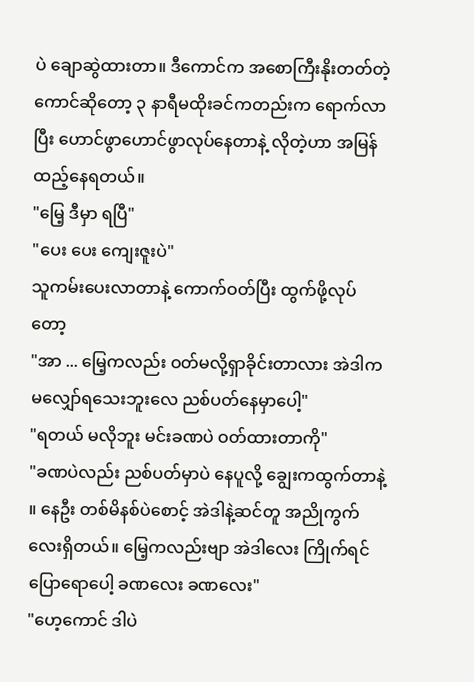ပဲ ချောဆွဲထားတာ။ ဒီကောင်က အစောကြီးနိုးတတ်တဲ့ကောင်ဆိုတော့ ၃ နာရီမထိုးခင်ကတည်းက ရောက်လာပြီး ဟောင်ဖွာဟောင်ဖွာလုပ်နေတာနဲ့ လိုတဲ့ဟာ အမြန်ထည့်နေရတယ်။
"မြေ့ ဒီမှာ ရပြီ"
"ပေး ပေး ကျေးဇူးပဲ"
သူကမ်းပေးလာတာနဲ့ ကောက်ဝတ်ပြီး ထွက်ဖို့လုပ်တော့
"အာ ... မြေ့ကလည်း ဝတ်မလို့ရှာခိုင်းတာလား အဲဒါကမလျှော်ရသေးဘူးလေ ညစ်ပတ်နေမှာပေါ့"
"ရတယ် မလိုဘူး မင်းခဏပဲ ဝတ်ထားတာကို"
"ခဏပဲလည်း ညစ်ပတ်မှာပဲ နေပူလို့ ချွေးကထွက်တာနဲ့ ။ နေဦး တစ်မိနစ်ပဲစောင့် အဲဒါနဲ့ဆင်တူ အညိုကွက်လေးရှိတယ်။ မြေ့ကလည်းဗျာ အဲဒါလေး ကြိုက်ရင်ပြောရောပေါ့ ခဏလေး ခဏလေး"
"ဟေ့ကောင် ဒါပဲ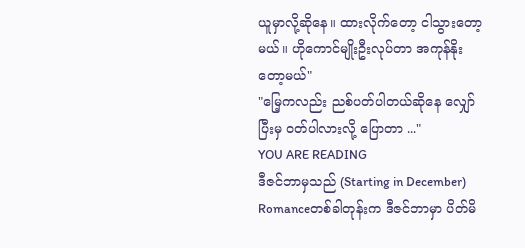ယူမှာလို့ဆိုနေ။ ထားလိုက်တော့ ငါသွားတော့မယ်။ ဟိုကောင်မျိုးဦးလုပ်တာ အကုန်နိုးတော့မယ်"
"မြေ့ကလည်း ညစ်ပတ်ပါတယ်ဆိုနေ လျှော်ပြီးမှ ဝတ်ပါလားလို့ ပြောတာ ..."
YOU ARE READING
ဒီဇင်ဘာမှသည် (Starting in December)
Romanceတစ်ခါတုန်းက ဒီဇင်ဘာမှာ ပိတ်မိ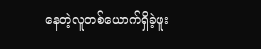နေတဲ့လူတစ်ယောက်ရှိခဲ့ဖူး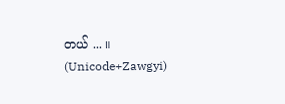တယ် ... ။ (Unicode+Zawgyi)